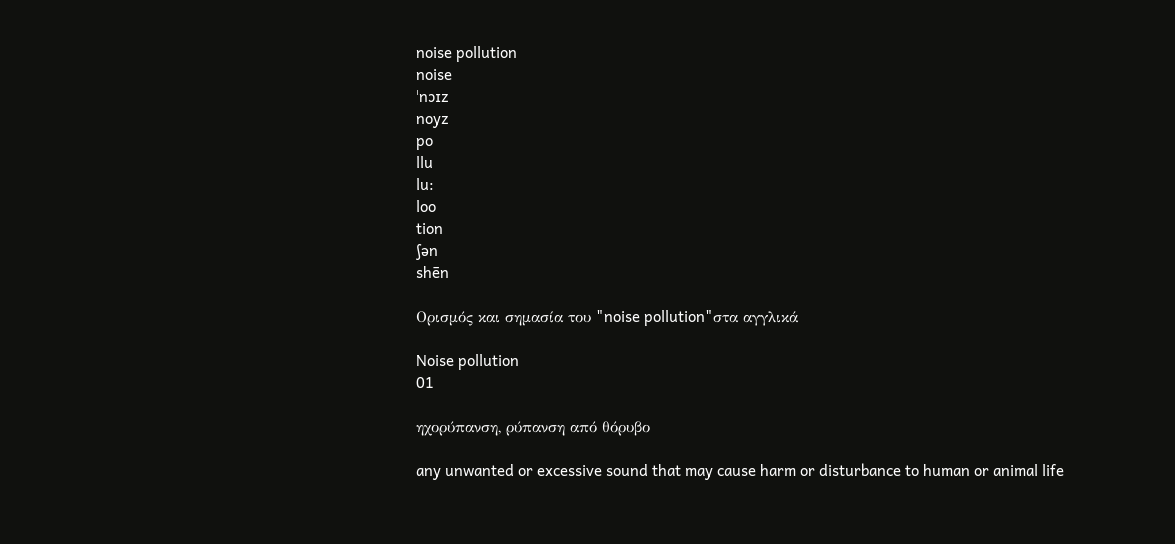noise pollution
noise
ˈnɔɪz
noyz
po
llu
lu:
loo
tion
ʃən
shēn

Ορισμός και σημασία του "noise pollution"στα αγγλικά

Noise pollution
01

ηχορύπανση, ρύπανση από θόρυβο

any unwanted or excessive sound that may cause harm or disturbance to human or animal life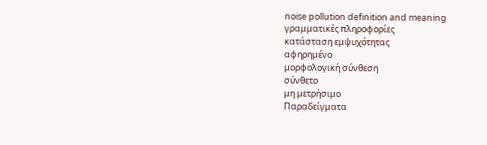noise pollution definition and meaning
γραμματικές πληροφορίες
κατάσταση εμψυχότητας
αφηρημένο
μορφολογική σύνθεση
σύνθετο
μη μετρήσιμο
Παραδείγματα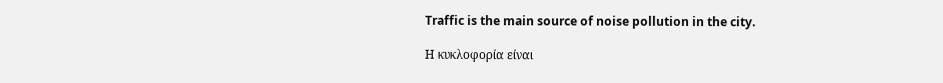Traffic is the main source of noise pollution in the city.

Η κυκλοφορία είναι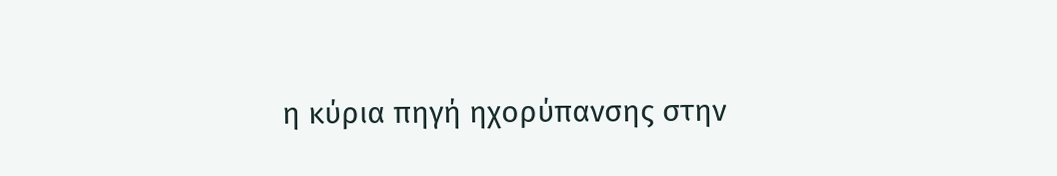η κύρια πηγή ηχορύπανσης στην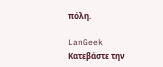πόλη.

LanGeek
Κατεβάστε την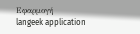Εφαρμογή
langeek application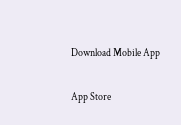Download Mobile App

App Store